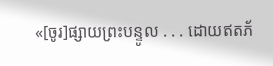«[ចូរ]ផ្សាយព្រះបន្ទូល . . . ដោយឥតភ័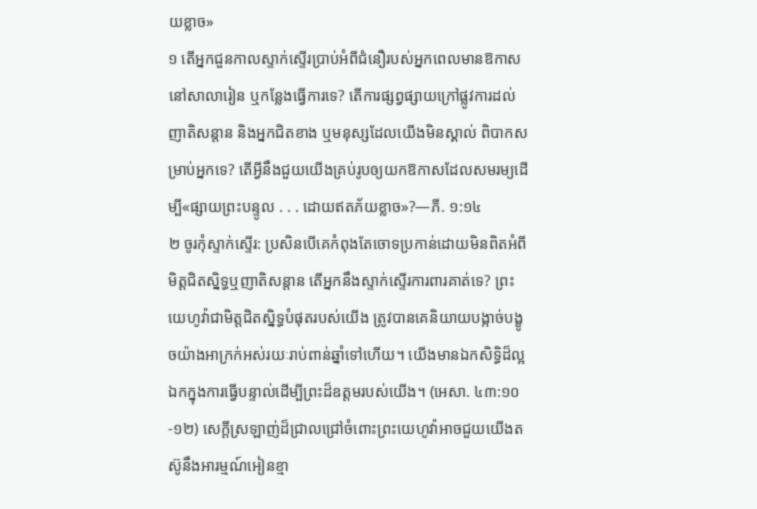យខ្លាច»
១ តើអ្នកជួនកាលស្ទាក់ស្ទើរប្រាប់អំពីជំនឿរបស់អ្នកពេលមានឱកាសនៅសាលារៀន ឬកន្លែងធ្វើការទេ? តើការផ្សព្វផ្សាយក្រៅផ្លូវការដល់ញាតិសន្ដាន និងអ្នកជិតខាង ឬមនុស្សដែលយើងមិនស្គាល់ ពិបាកសម្រាប់អ្នកទេ? តើអ្វីនឹងជួយយើងគ្រប់រូបឲ្យយកឱកាសដែលសមរម្យដើម្បី«ផ្សាយព្រះបន្ទូល . . . ដោយឥតភ័យខ្លាច»?—ភី. ១:១៤
២ ចូរកុំស្ទាក់ស្ទើរ: ប្រសិនបើគេកំពុងតែចោទប្រកាន់ដោយមិនពិតអំពីមិត្តជិតស្និទ្ធឬញាតិសន្ដាន តើអ្នកនឹងស្ទាក់ស្ទើរការពារគាត់ទេ? ព្រះយេហូវ៉ាជាមិត្តជិតស្និទ្ធបំផុតរបស់យើង ត្រូវបានគេនិយាយបង្កាច់បង្ខូចយ៉ាងអាក្រក់អស់រយៈរាប់ពាន់ឆ្នាំទៅហើយ។ យើងមានឯកសិទ្ធិដ៏ល្អឯកក្នុងការធ្វើបន្ទាល់ដើម្បីព្រះដ៏ឧត្តមរបស់យើង។ (អេសា. ៤៣:១០-១២) សេក្ដីស្រឡាញ់ដ៏ជ្រាលជ្រៅចំពោះព្រះយេហូវ៉ាអាចជួយយើងតស៊ូនឹងអារម្មណ៍អៀនខ្មា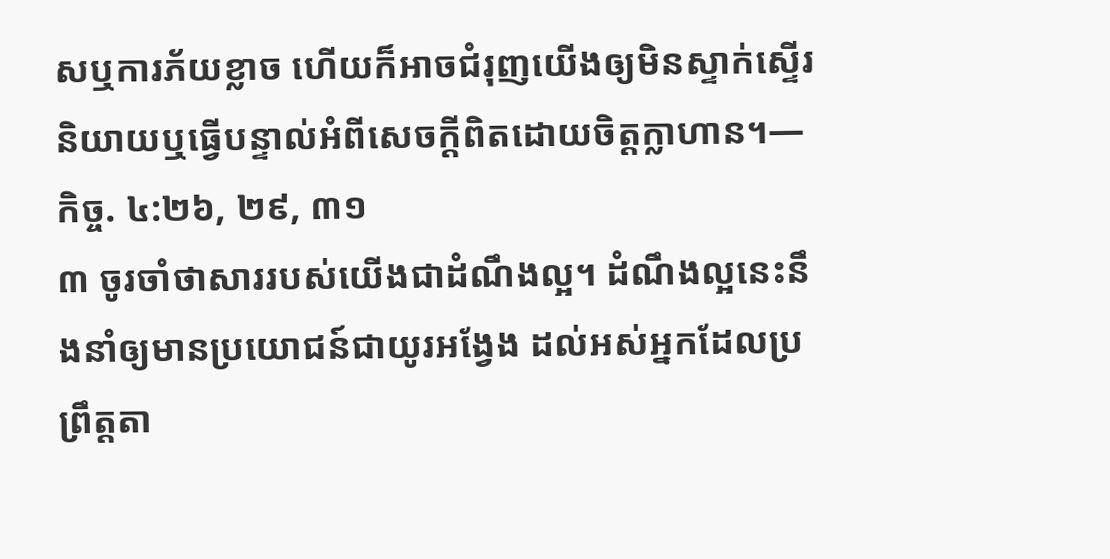សឬការភ័យខ្លាច ហើយក៏អាចជំរុញយើងឲ្យមិនស្ទាក់ស្ទើរនិយាយឬធ្វើបន្ទាល់អំពីសេចក្ដីពិតដោយចិត្តក្លាហាន។—កិច្ច. ៤:២៦, ២៩, ៣១
៣ ចូរចាំថាសាររបស់យើងជាដំណឹងល្អ។ ដំណឹងល្អនេះនឹងនាំឲ្យមានប្រយោជន៍ជាយូរអង្វែង ដល់អស់អ្នកដែលប្រព្រឹត្តតា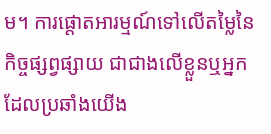ម។ ការផ្ដោតអារម្មណ៍ទៅលើតម្លៃនៃកិច្ចផ្សព្វផ្សាយ ជាជាងលើខ្លួនឬអ្នកដែលប្រឆាំងយើង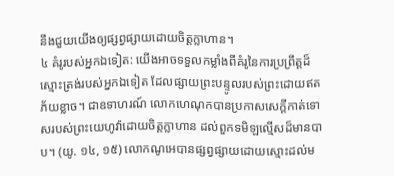នឹងជួយយើងឲ្យផ្សព្វផ្សាយដោយចិត្តក្លាហាន។
៤ គំរូរបស់អ្នកឯទៀត: យើងអាចទទួលកម្លាំងពីគំរូនៃការប្រព្រឹត្តដ៏ស្មោះត្រង់របស់អ្នកឯទៀត ដែលផ្សាយព្រះបន្ទូលរបស់ព្រះដោយឥតភ័យខ្លាច។ ជាឧទាហរណ៍ លោកហេណុកបានប្រកាសសេក្ដីកាត់ទោសរបស់ព្រះយេហូវ៉ាដោយចិត្តក្លាហាន ដល់ពួកទមិឡល្មើសដ៏មានបាប។ (យូ. ១៤, ១៥) លោកណូអេបានផ្សព្វផ្សាយដោយស្មោះដល់ម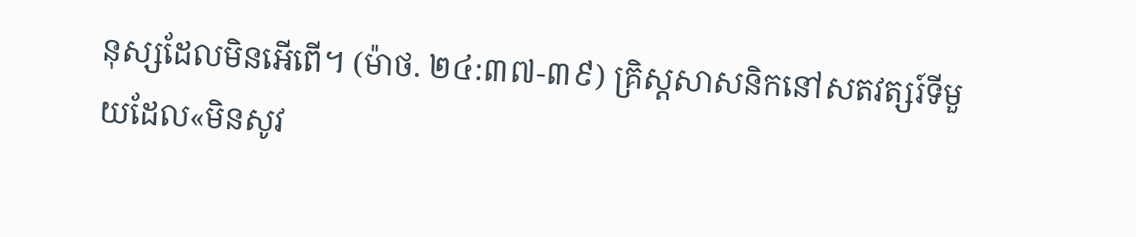នុស្សដែលមិនអើពើ។ (ម៉ាថ. ២៤:៣៧-៣៩) គ្រិស្តសាសនិកនៅសតវត្សរ៍ទីមួយដែល«មិនសូវ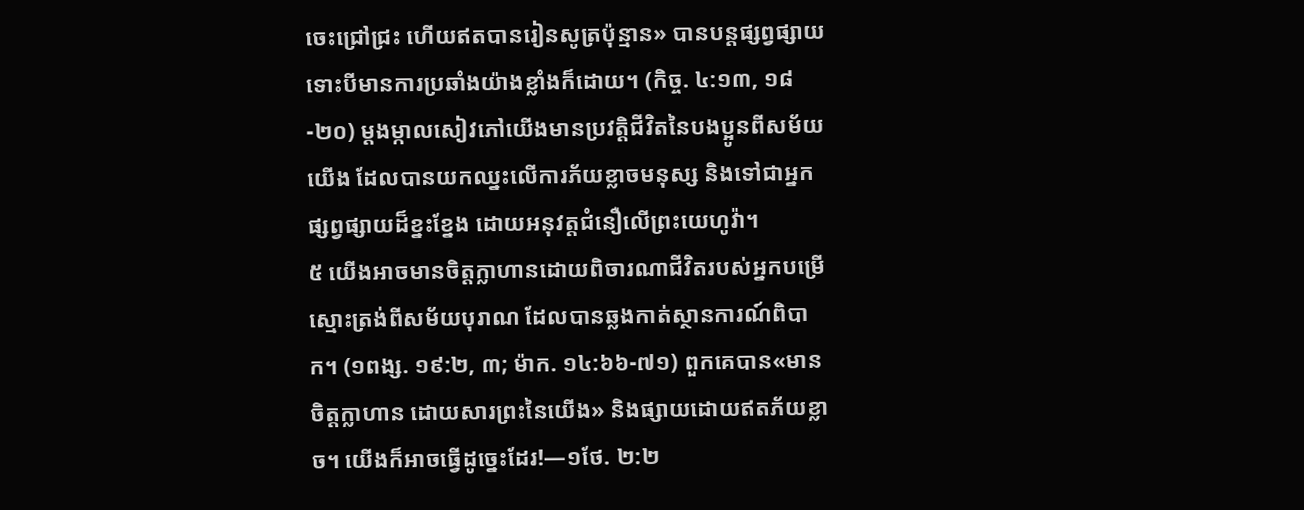ចេះជ្រៅជ្រះ ហើយឥតបានរៀនសូត្រប៉ុន្មាន» បានបន្តផ្សព្វផ្សាយ ទោះបីមានការប្រឆាំងយ៉ាងខ្លាំងក៏ដោយ។ (កិច្ច. ៤:១៣, ១៨-២០) ម្ដងម្កាលសៀវភៅយើងមានប្រវត្ដិជីវិតនៃបងប្អូនពីសម័យយើង ដែលបានយកឈ្នះលើការភ័យខ្លាចមនុស្ស និងទៅជាអ្នកផ្សព្វផ្សាយដ៏ខ្នះខ្នែង ដោយអនុវត្តជំនឿលើព្រះយេហូវ៉ា។
៥ យើងអាចមានចិត្តក្លាហានដោយពិចារណាជីវិតរបស់អ្នកបម្រើស្មោះត្រង់ពីសម័យបុរាណ ដែលបានឆ្លងកាត់ស្ថានការណ៍ពិបាក។ (១ពង្ស. ១៩:២, ៣; ម៉ាក. ១៤:៦៦-៧១) ពួកគេបាន«មានចិត្តក្លាហាន ដោយសារព្រះនៃយើង» និងផ្សាយដោយឥតភ័យខ្លាច។ យើងក៏អាចធ្វើដូច្នេះដែរ!—១ថែ. ២:២